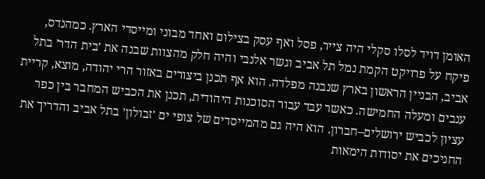האומן דויד לסלו סקלי היה צייר, פסל ואף עסק בצילום ואחד מבוני ומייסדי הארץ. כמהנדס, פיקח על פרויקט הקמת נמל תל אביב וגשר אלנבי והיה חלק מהצוות שבנה את ׳בית הדר׳ בתל אביב, הבניין הראשון בארץ שנבנה מפלדה. הוא אף תכנן ביצורים באזור הרי יהודה, מוצא, קריית ענבים ומעלה החמישה. כאשר עבד עבור הסוכנות היהודית, תכנן את הכביש המחבר בין כפר עציון לכביש ירושלים–חברון. הוא היה גם מהמייסדים של צופי ים ׳זבולון׳ בתל אביב והדריך את החניכים את יסודות הימאות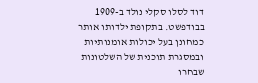דוד לסלו סקלי נולד ב-1909 בבודפשט. בתקופת ילדותו אותר כמחונן בעל יכולות אומנותיות ובמסגרת תוכנית של השלטונות שבחרו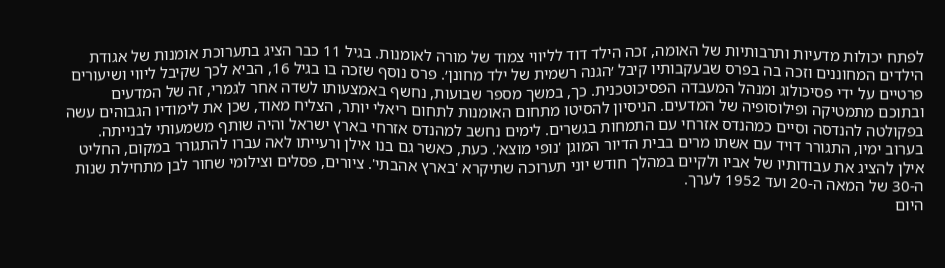לפתח יכולות מדעיות ותרבותיות של האומה, זכה הילד דוד לליווי צמוד של מורה לאומנות. בגיל 11 כבר הציג בתערוכת אומנות של אגודת הילדים המחוננים וזכה בה בפרס שבעקבותיו קיבל ׳הגנה רשמית של ילד מחונן׳. פרס נוסף שזכה בו בגיל 16, הביא לכך שקיבל ליווי ושיעורים פרטיים על ידי פסיכולוג ומנהל המעבדה הפסיכוטכנית. כך, במשך מספר שבועות, נחשף באמצעותו לשדה אחר לגמרי, זה של המדעים ובתוכם מתמטיקה ופילוסופיה של המדעים. הניסיון להסיטו מתחום האומנות לתחום ריאלי יותר, הצליח מאוד, שכן את לימודיו הגבוהים עשה בפקולטה להנדסה וסיים כמהנדס אזרחי עם התמחות בגשרים. לימים נחשב למהנדס אזרחי בארץ ישראל והיה שותף משמעותי לבנייתה.
בערוב ימיו, התגורר דויד עם אשתו מרים בבית הדיור המוגן 'נופי מוצא'. כעת, כאשר גם בנו אילן ורעייתו לאה עברו להתגורר במקום, החליט אילן להציג את עבודותיו של אביו ולקיים במהלך חודש יוני תערוכה שתיקרא 'בארץ אהבתי'. ציורים, פסלים וצילומי שחור לבן מתחילת שנות ה-30 של המאה ה-20 ועד 1952 לערך.
היום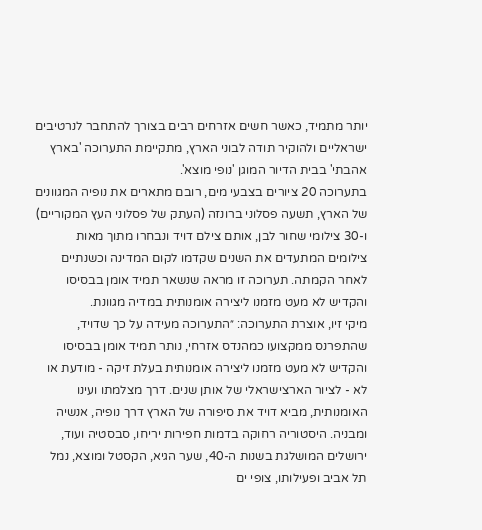יותר מתמיד, כאשר חשים אזרחים רבים בצורך להתחבר לנרטיבים ישראליים ולהוקיר תודה לבוני הארץ, מתקיימת התערוכה 'בארץ אהבתי' בבית הדיור המוגן 'נופי מוצא'.
בתערוכה 20 ציורים בצבעי מים, רובם מתארים את נופיה המגוונים של הארץ, תשעה פסלוני ברונזה (העתק של פסלוני העץ המקוריים) ו-30 צילומי שחור לבן, אותם צילם דויד ונבחרו מתוך מאות צילומים המתעדים את השנים שקדמו לקום המדינה וכשנתיים לאחר הקמתה. תערוכה זו מראה שנשאר תמיד אומן בבסיסו והקדיש לא מעט מזמנו ליצירה אומנותית במדיה מגוונת.
מיקי זיו, אוצרת התערוכה: ״התערוכה מעידה על כך שדויד, שהתפרנס ממקצועו כמהנדס אזרחי, נותר תמיד אומן בבסיסו והקדיש לא מעט מזמנו ליצירה אומנותית בעלת זיקה - מודעת או לא - לציור הארצישראלי של אותן שנים. דרך מצלמתו ועינו האומנותית, מביא דויד את סיפורה של הארץ דרך נופיה, אנשיה ומבניה. היסטוריה רחוקה בדמות חפירות יריחו, סבסטיה ועוד, ירושלים המושלגת בשנות ה-40, שער הגיא, הקסטל ומוצא, נמל תל אביב ופעילותו, צופי ים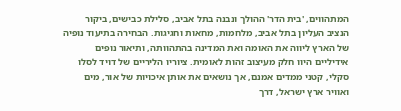המתהווים, 'בית הדר' ההולך ונבנה בתל אביב, סלילת כבישים, ביקור הנציב העליון בתל אביב, מלחמות, מחאות וחגיגות. הבחירה בתיעוד נופיה של הארץ ליווה את האומה ואת המדינה בהתהוותה, ותיאור נופים אידיליים היוו חלק מעיצוב זהות לאומית. ציוריו הליריים של דויד לסלו סקלי, קטני ממדים אמנם, אך נושאים את אותן איכויות של אור, מים ואוויר ארץ ישראל, דרך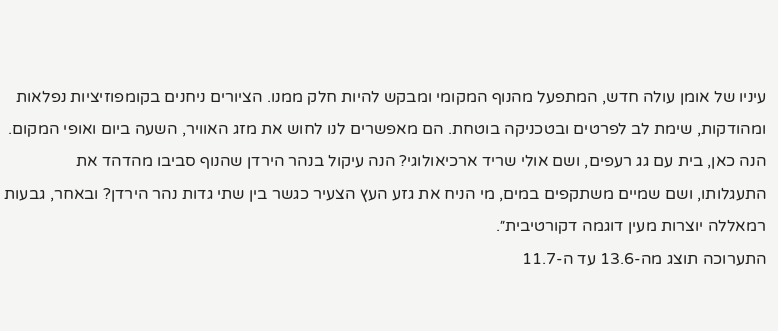עיניו של אומן עולה חדש, המתפעל מהנוף המקומי ומבקש להיות חלק ממנו. הציורים ניחנים בקומפוזיציות נפלאות ומהודקות, שימת לב לפרטים ובטכניקה בוטחת. הם מאפשרים לנו לחוש את מזג האוויר, השעה ביום ואופי המקום. הנה כאן, בית עם גג רעפים, ושם אולי שריד ארכיאולוגי? הנה עיקול בנהר הירדן שהנוף סביבו מהדהד את התעגלותו, ושם שמיים משתקפים במים, מי הניח את גזע העץ הצעיר כגשר בין שתי גדות נהר הירדן? ובאחר, גבעות רמאללה יוצרות מעין דוגמה דקורטיבית״.
התערוכה תוצג מה-13.6 עד ה-11.7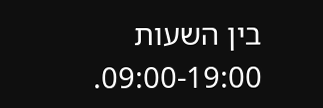בין השעות 09:00-19:00.